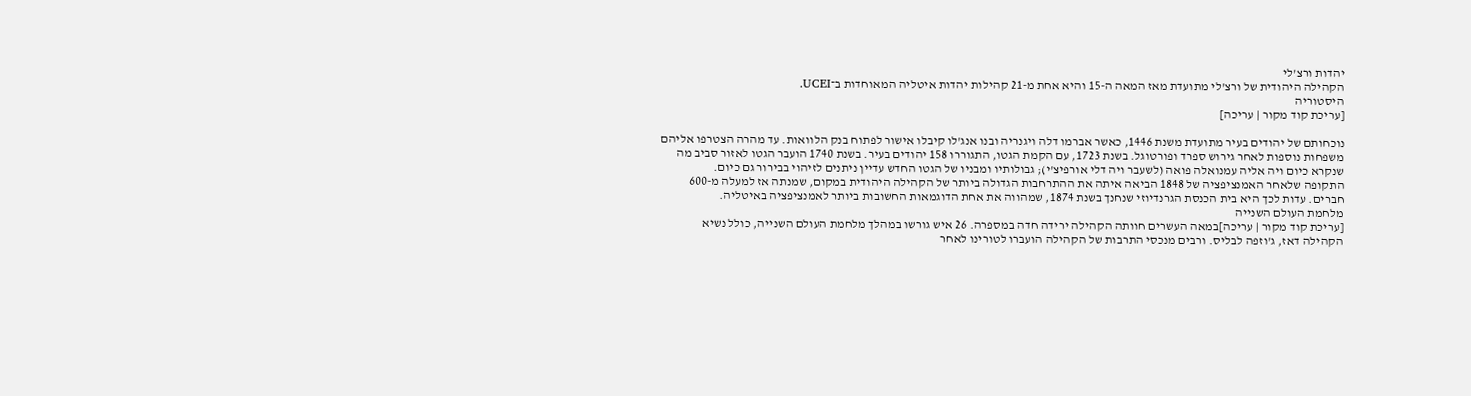יהדות ורצ'לי
הקהילה היהודית של ורצ'לי מתועדת מאז המאה ה-15 והיא אחת מ-21 קהילות יהדות איטליה המאוחדות ב־UCEI.
היסטוריה
[עריכת קוד מקור | עריכה]

נוכחותם של יהודים בעיר מתועדת משנת 1446, כאשר אברמו דלה ויגנריה ובנו אנג'לו קיבלו אישור לפתוח בנק הלוואות. עד מהרה הצטרפו אליהם משפחות נוספות לאחר גירוש ספרד ופורטוגל. בשנת 1723, עם הקמת הגטו, התגוררו 158 יהודים בעיר. בשנת 1740 הועבר הגטו לאזור סביב מה שנקרא כיום ויה אליה עמנואלה פואה (לשעבר ויה דלי אורפיצ'י); גבולותיו ומבניו של הגטו החדש עדיין ניתנים לזיהוי בבירור גם כיום.
התקופה שלאחר האמנציפציה של 1848 הביאה איתה את ההתרחבות הגדולה ביותר של הקהילה היהודית במקום, שמנתה אז למעלה מ-600 חברים. עדות לכך היא בית הכנסת הגרנדיוזי שנחנך בשנת 1874, שמהווה את אחת הדוגמאות החשובות ביותר לאמנציפציה באיטליה.
מלחמת העולם השנייה
[עריכת קוד מקור | עריכה]במאה העשרים חוותה הקהילה ירידה חדה במספרה. 26 איש גורשו במהלך מלחמת העולם השנייה, כולל נשיא הקהילה דאז, ג'וזפה לבליס. ורבים מנכסי התרבות של הקהילה הועברו לטורינו לאחר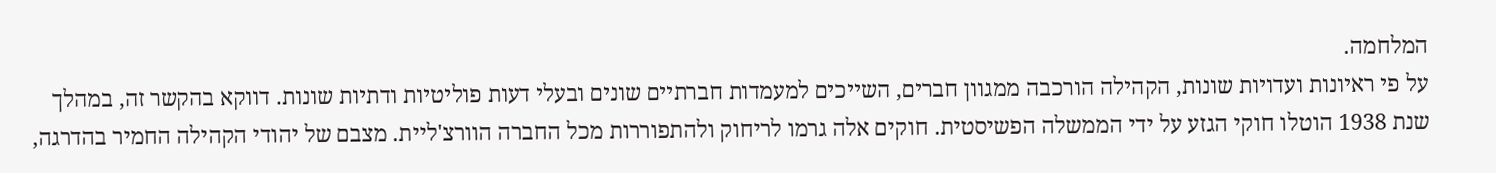המלחמה.
על פי ראיונות ועדויות שונות, הקהילה הורכבה ממגוון חברים, השייכים למעמדות חברתיים שונים ובעלי דעות פוליטיות ודתיות שונות. דווקא בהקשר זה, במהלך שנת 1938 הוטלו חוקי הגזע על ידי הממשלה הפשיסטית. חוקים אלה גרמו לריחוק ולהתפוררות מכל החברה הוורצ'ליית. מצבם של יהודי הקהילה החמיר בהדרגה,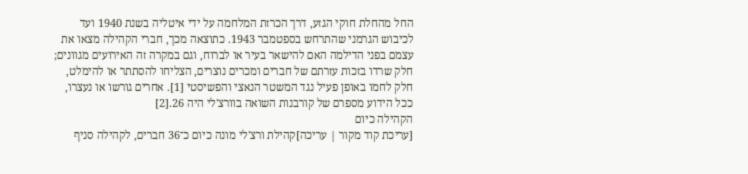החל מהחלת חוקי הגזע, דרך הכרזת המלחמה על ידי איטליה בשנת 1940 ועד לכיבוש הגרמני שהתרחש בספטמבר 1943. כתוצאה מכך, חברי הקהילה מצאו את עצמם בפני הדילמה האם להישאר בעיר או לברוח, וגם במקרה זה האירועים מגוונים; חלק שרדו בזכות עזרתם של חברים ומכרים נוצרים, הצליחו להסתתר או להימלט, חלק לחמו באופן פעיל נגד המשטר הנאצי והפשיסטי [1]. אחרים גורשו או נעצרו, ככל הידוע מספרם של קורבנות השואה בוורצ'לי היה 26.[2]
הקהילה כיום
[עריכת קוד מקור | עריכה]קהילת ורצ'לי מונה כיום כ־36 חברים, לקהילה סניף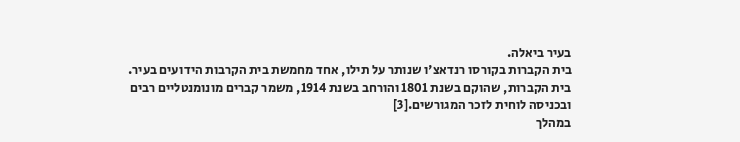בעיר ביאלה.
בית הקברות בקורסו רנדאצ'ו שנותר על תילו, אחד מחמשת בית הקרבות הידועים בעיר. בית הקברות, שהוקם בשנת 1801 והורחב בשנת 1914, משמר קברים מונומנטליים רבים ובכניסה לוחית לזכר המגורשים.[3]
במהלך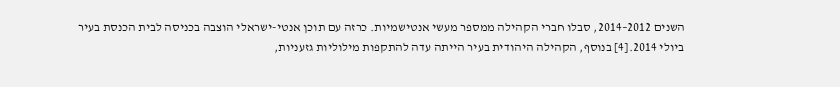השנים 2012–2014, סבלו חברי הקהילה ממספר מעשי אנטישמיות. כרזה עם תוכן אנטי-ישראלי הוצבה בכניסה לבית הכנסת בעיר ביולי 2014.[4] בנוסף, הקהילה היהודית בעיר הייתה עדה להתקפות מילוליות גזעניות,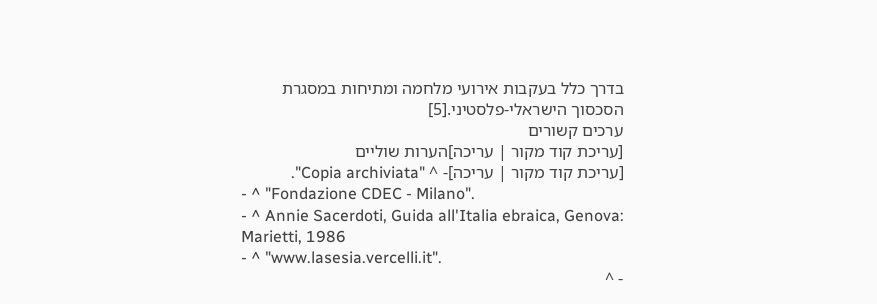בדרך כלל בעקבות אירועי מלחמה ומתיחות במסגרת הסכסוך הישראלי-פלסטיני.[5]
ערכים קשורים
[עריכת קוד מקור | עריכה]הערות שוליים
[עריכת קוד מקור | עריכה]- ^ "Copia archiviata".
- ^ "Fondazione CDEC - Milano".
- ^ Annie Sacerdoti, Guida all'Italia ebraica, Genova: Marietti, 1986
- ^ "www.lasesia.vercelli.it".
- ^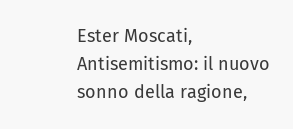Ester Moscati, Antisemitismo: il nuovo sonno della ragione,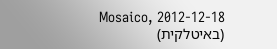Mosaico, 2012-12-18 (באיטלקית)